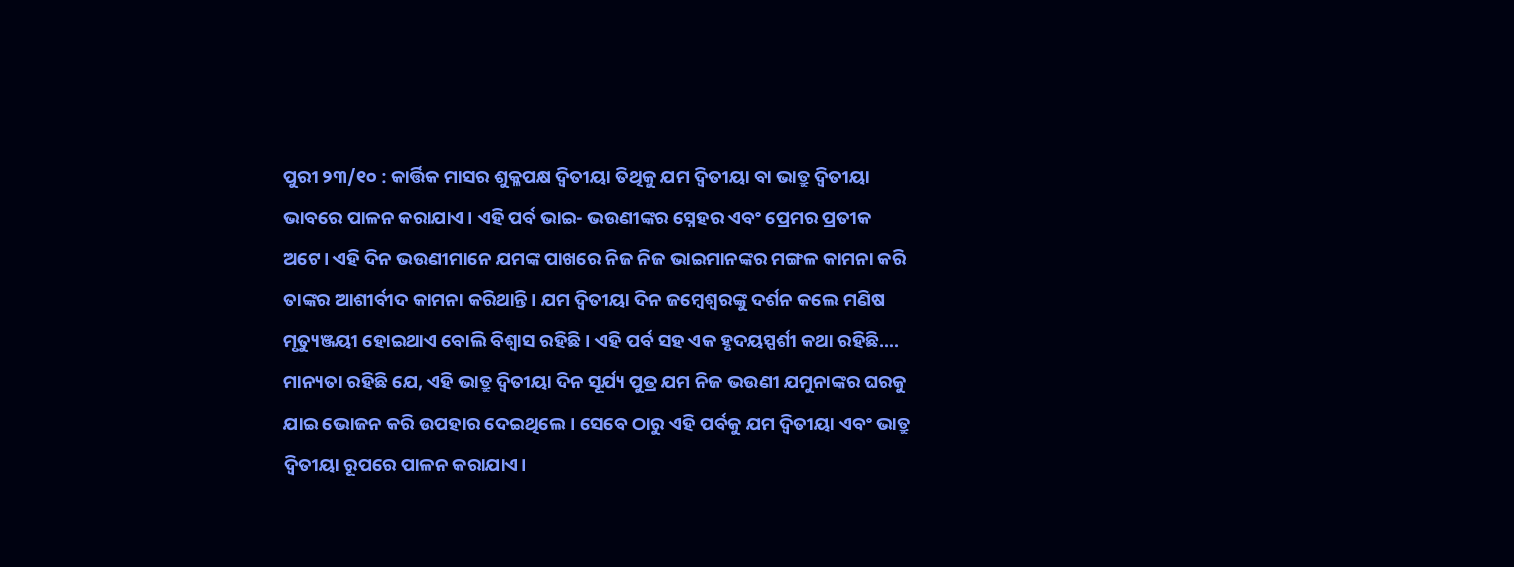ପୁରୀ ୨୩/୧୦ : କାର୍ତ୍ତିକ ମାସର ଶୁକ୍ଳପକ୍ଷ ଦ୍ୱିତୀୟା ତିଥିକୁ ଯମ ଦ୍ୱିତୀୟା ବା ଭାତ୍ରୁ ଦ୍ୱିତୀୟା ଭାବରେ ପାଳନ କରାଯାଏ। ଏହି ପର୍ବ ଭାଇ- ଭଉଣୀଙ୍କର ସ୍ନେହର ଏବଂ ପ୍ରେମର ପ୍ରତୀକ ଅଟେ। ଏହି ଦିନ ଭଉଣୀମାନେ ଯମଙ୍କ ପାଖରେ ନିଜ ନିଜ ଭାଇମାନଙ୍କର ମଙ୍ଗଳ କାମନା କରି ତାଙ୍କର ଆଶୀର୍ବୀଦ କାମନା କରିଥାନ୍ତି। ଯମ ଦ୍ଵିତୀୟା ଦିନ ଜମ୍ବେଶ୍ଵରଙ୍କୁ ଦର୍ଶନ କଲେ ମଣିଷ ମୃତ୍ୟୁଞ୍ଜୟୀ ହୋଇଥାଏ ବୋଲି ବିଶ୍ୱାସ ରହିଛି । ଏହି ପର୍ବ ସହ ଏକ ହୃଦୟସ୍ପର୍ଶୀ କଥା ରହିଛି….
ମାନ୍ୟତା ରହିଛି ଯେ, ଏହି ଭାତ୍ରୁ ଦ୍ବିତୀୟା ଦିନ ସୂର୍ଯ୍ୟ ପୁତ୍ର ଯମ ନିଜ ଭଉଣୀ ଯମୁନାଙ୍କର ଘରକୁ ଯାଇ ଭୋଜନ କରି ଉପହାର ଦେଇଥିଲେ। ସେବେ ଠାରୁ ଏହି ପର୍ବକୁ ଯମ ଦ୍ୱିତୀୟା ଏବଂ ଭାତ୍ରୁ ଦ୍ବିତୀୟା ରୂପରେ ପାଳନ କରାଯାଏ।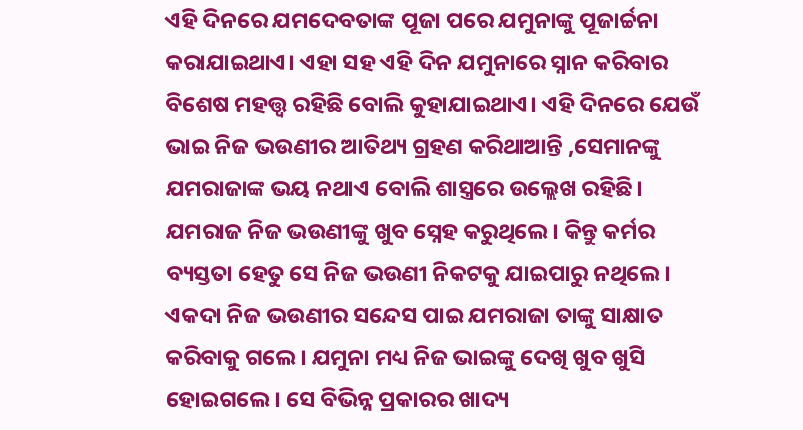ଏହି ଦିନରେ ଯମଦେବତାଙ୍କ ପୂଜା ପରେ ଯମୁନାଙ୍କୁ ପୂଜାର୍ଚ୍ଚନା କରାଯାଇଥାଏ। ଏହା ସହ ଏହି ଦିନ ଯମୁନାରେ ସ୍ନାନ କରିବାର ବିଶେଷ ମହତ୍ତ୍ୱ ରହିଛି ବୋଲି କୁହାଯାଇଥାଏ। ଏହି ଦିନରେ ଯେଉଁ ଭାଇ ନିଜ ଭଉଣୀର ଆତିଥ୍ୟ ଗ୍ରହଣ କରିଥାଆନ୍ତି ,ସେମାନଙ୍କୁ ଯମରାଜାଙ୍କ ଭୟ ନଥାଏ ବୋଲି ଶାସ୍ତ୍ରରେ ଉଲ୍ଲେଖ ରହିଛି। ଯମରାଜ ନିଜ ଭଉଣୀଙ୍କୁ ଖୁବ ସ୍ନେହ କରୁଥିଲେ। କିନ୍ତୁ କର୍ମର ବ୍ୟସ୍ତତା ହେତୁ ସେ ନିଜ ଭଉଣୀ ନିକଟକୁ ଯାଇପାରୁ ନଥିଲେ। ଏକଦା ନିଜ ଭଉଣୀର ସନ୍ଦେସ ପାଇ ଯମରାଜା ତାଙ୍କୁ ସାକ୍ଷାତ କରିବାକୁ ଗଲେ। ଯମୁନା ମଧ୍ୟ ନିଜ ଭାଇଙ୍କୁ ଦେଖି ଖୁବ ଖୁସି ହୋଇଗଲେ। ସେ ବିଭିନ୍ନ ପ୍ରକାରର ଖାଦ୍ୟ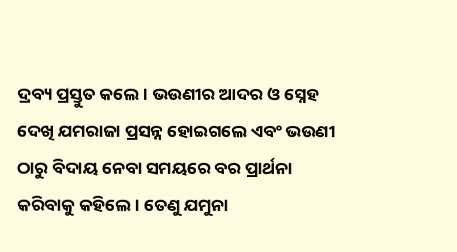ଦ୍ରବ୍ୟ ପ୍ରସ୍ତୁତ କଲେ। ଭଉଣୀର ଆଦର ଓ ସ୍ନେହ ଦେଖି ଯମରାଜା ପ୍ରସନ୍ନ ହୋଇଗଲେ ଏବଂ ଭଉଣୀ ଠାରୁ ବିଦାୟ ନେବା ସମୟରେ ବର ପ୍ରାର୍ଥନା କରିବାକୁ କହିଲେ। ତେଣୁ ଯମୁନା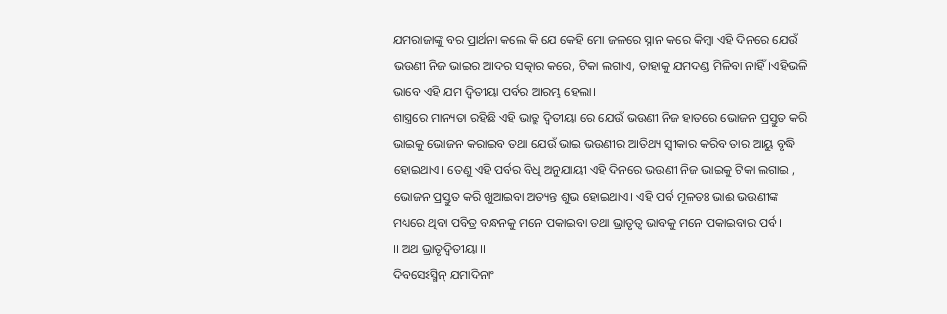ଯମରାଜାଙ୍କୁ ବର ପ୍ରାର୍ଥନା କଲେ କି ଯେ କେହି ମୋ ଜଳରେ ସ୍ନାନ କରେ କିମ୍ବା ଏହି ଦିନରେ ଯେଉଁ ଭଉଣୀ ନିଜ ଭାଇର ଆଦର ସତ୍କାର କରେ, ଟିକା ଲଗାଏ, ତାହାକୁ ଯମଦଣ୍ଡ ମିଳିବା ନାହିଁ।ଏହିଭଳି ଭାବେ ଏହି ଯମ ଦ୍ୱିତୀୟା ପର୍ବର ଆରମ୍ଭ ହେଲା।
ଶାସ୍ତ୍ରରେ ମାନ୍ୟତା ରହିଛି ଏହି ଭାତ୍ରୁ ଦ୍ବିତୀୟା ରେ ଯେଉଁ ଭଉଣୀ ନିଜ ହାତରେ ଭୋଜନ ପ୍ରସ୍ତୁତ କରି ଭାଇକୁ ଭୋଜନ କରାଇବ ତଥା ଯେଉଁ ଭାଇ ଭଉଣୀର ଆତିଥ୍ୟ ସ୍ୱୀକାର କରିବ ତାର ଆୟୁ ବୃଦ୍ଧି ହୋଇଥାଏ। ତେଣୁ ଏହି ପର୍ବର ବିଧି ଅନୁଯାୟୀ ଏହି ଦିନରେ ଭଉଣୀ ନିଜ ଭାଇକୁ ଟିକା ଲଗାଇ , ଭୋଜନ ପ୍ରସ୍ତୁତ କରି ଖୁଆଇବା ଅତ୍ୟନ୍ତ ଶୁଭ ହୋଇଥାଏ। ଏହି ପର୍ବ ମୂଳତଃ ଭାଈ ଭଉଣୀଙ୍କ ମଧ୍ୟରେ ଥିବା ପବିତ୍ର ବନ୍ଧନକୁ ମନେ ପକାଇବା ତଥା ଭ୍ରାତୃତ୍ୱ ଭାବକୁ ମନେ ପକାଇବାର ପର୍ବ ।
।। ଅଥ ଭ୍ରାତୃଦ୍ବିତୀୟା ।।
ଦିବସେଽସ୍ମିନ୍ ଯମାଦିନାଂ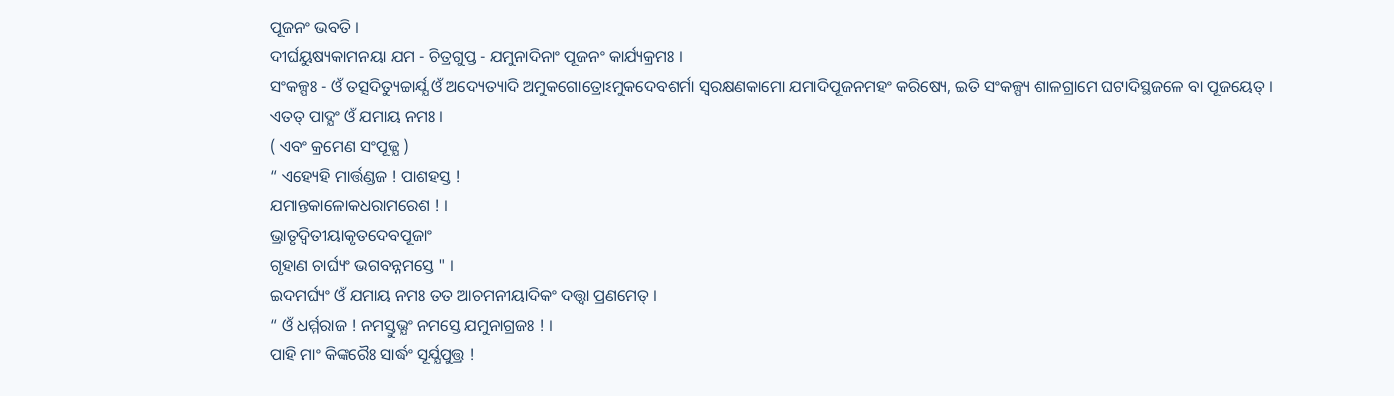ପୂଜନଂ ଭବତି ।
ଦୀର୍ଘୟୁଷ୍ୟକାମନୟା ଯମ - ଚିତ୍ରଗୁପ୍ତ - ଯମୁନାଦିନାଂ ପୂଜନଂ କାର୍ଯ୍ୟକ୍ରମଃ ।
ସଂକଳ୍ପଃ - ଓଁ ତତ୍ସଦିତ୍ୟୁଚ୍ଚାର୍ଯ୍ଯ ଓଁ ଅଦ୍ୟେତ୍ୟାଦି ଅମୁକଗୋତ୍ରୋଽମୁକଦେବଶର୍ମା ସ୍ବରକ୍ଷଣକାମୋ ଯମାଦିପୂଜନମହଂ କରିଷ୍ୟେ, ଇତି ସଂକଳ୍ପ୍ୟ ଶାଳଗ୍ରାମେ ଘଟାଦିସ୍ଥଜଳେ ବା ପୂଜୟେତ୍ ।
ଏତତ୍ ପାଦ୍ଯଂ ଓଁ ଯମାୟ ନମଃ ।
( ଏବଂ କ୍ରମେଣ ସଂପୂଜ୍ଯ )
“ ଏହ୍ୟେହି ମାର୍ତ୍ତଣ୍ଡଜ ! ପାଶହସ୍ତ !
ଯମାନ୍ତକାଳୋକଧରାମରେଶ ! ।
ଭ୍ରାତୃଦ୍ବିତୀୟାକୃତଦେବପୂଜାଂ
ଗୃହାଣ ଚାର୍ଘ୍ୟଂ ଭଗବନ୍ନମସ୍ତେ " ।
ଇଦମର୍ଘ୍ୟଂ ଓଁ ଯମାୟ ନମଃ ତତ ଆଚମନୀୟାଦିକଂ ଦତ୍ତ୍ବା ପ୍ରଣମେତ୍ ।
“ ଓଁ ଧର୍ମ୍ମରାଜ ! ନମସ୍ତୁଭ୍ଯଂ ନମସ୍ତେ ଯମୁନାଗ୍ରଜଃ ! ।
ପାହି ମାଂ କିଙ୍କରୈଃ ସାର୍ଦ୍ଧଂ ସୂର୍ଯ୍ଯପୁତ୍ତ୍ର !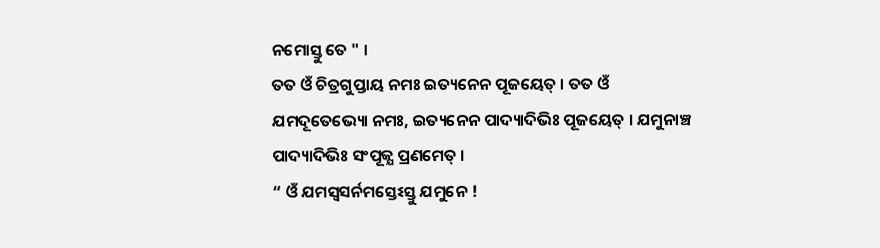ନମୋସ୍ତୁ ତେ " ।
ତତ ଓଁ ଚିତ୍ରଗୁପ୍ତାୟ ନମଃ ଇତ୍ୟନେନ ପୂଜୟେତ୍ । ତତ ଓଁ ଯମଦୂତେଭ୍ୟୋ ନମଃ, ଇତ୍ୟନେନ ପାଦ୍ୟାଦିଭିଃ ପୂଜୟେତ୍ । ଯମୁନାଞ୍ଚ ପାଦ୍ୟାଦିଭିଃ ସଂପୂଜ୍ଯ ପ୍ରଣମେତ୍ ।
“ ଓଁ ଯମସ୍ବସର୍ନମସ୍ତେଽସ୍ତୁ ଯମୁନେ !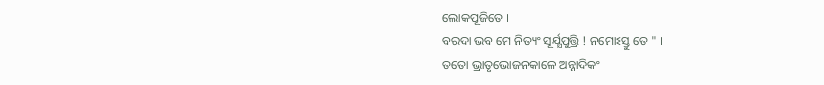ଲୋକପୂଜିତେ ।
ବରଦା ଭବ ମେ ନିତ୍ୟଂ ସୂର୍ଯ୍ଯପୁତ୍ତ୍ରି ! ନମୋଽସ୍ତୁ ତେ " ।
ତତୋ ଭ୍ରାତୃଭୋଜନକାଳେ ଅନ୍ନାଦିକଂ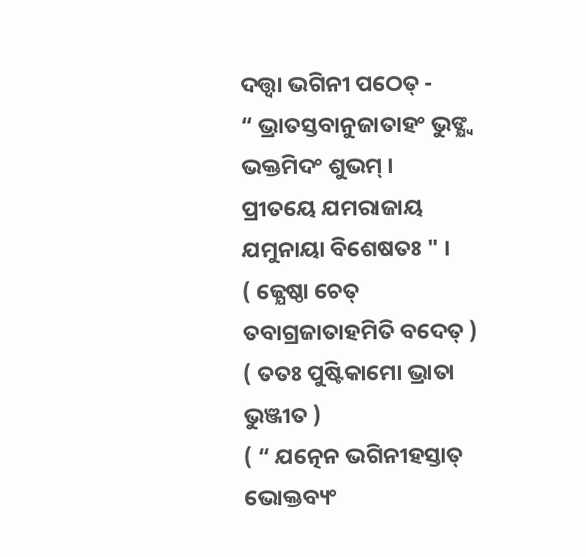ଦତ୍ତ୍ବା ଭଗିନୀ ପଠେତ୍ -
“ ଭ୍ରାତସ୍ତବାନୁଜାତାହଂ ଭୁଙ୍କ୍ଷ୍ବ ଭକ୍ତମିଦଂ ଶୁଭମ୍ ।
ପ୍ରୀତୟେ ଯମରାଜାୟ ଯମୁନାୟା ବିଶେଷତଃ " ।
( ଜ୍ଯେଷ୍ଠା ଚେତ୍ ତବାଗ୍ରଜାତାହମିତି ବଦେତ୍ )
( ତତଃ ପୁଷ୍ଟିକାମୋ ଭ୍ରାତା ଭୁଞ୍ଜୀତ )
( “ ଯତ୍ନେନ ଭଗିନୀହସ୍ତାତ୍ ଭୋକ୍ତବ୍ୟଂ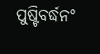ପୁଷ୍ଟିବର୍ଦ୍ଧନଂ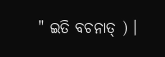" ଇତି ବଚନାତ୍ ) ।